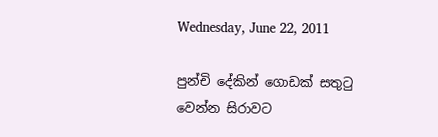Wednesday, June 22, 2011

පුන්චි දේකින් ගොඩක් සතු‍ටු වෙන්න සිරාවට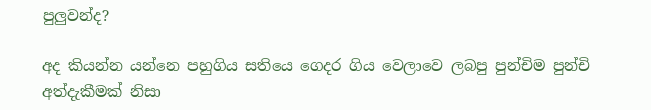පුලුවන්ද?

අද කියන්න යන්නෙ පහුගිය සතියෙ ගෙදර ගිය වෙලාවෙ ලබපු පුන්චිම පුන්චි අත්දැකීමක් නිසා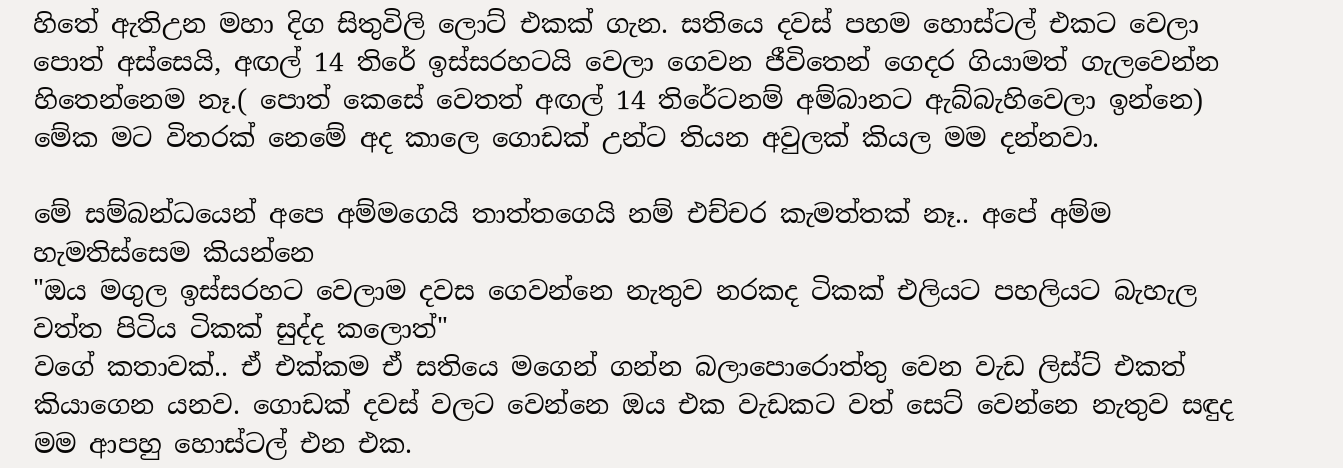හිතේ ඇතිඋන මහා දිග සිතුවිලි ලොට් එකක් ගැන. සතියෙ දවස් පහම හොස්ටල් එකට වෙලා පොත් අස්සෙයි, අඟල් 14 තිරේ ඉස්සරහටයි වෙලා ගෙවන ජීවිතෙන් ගෙදර ගියාමත් ගැලවෙන්න හිතෙන්නෙම නෑ.( පොත් කෙසේ වෙතත් අඟල් 14 තිරේටනම් අම්බානට ඇබ්බැහිවෙලා ඉන්නෙ) මේක මට විතරක් නෙමේ අද කාලෙ ගොඩක් උන්ට තියන අවුලක් කියල මම දන්නවා.

මේ සම්බන්ධයෙන් අපෙ අම්මගෙයි තාත්තගෙයි නම් එච්චර කැමත්තක් නෑ.. අපේ අම්ම හැමතිස්සෙම කියන්නෙ
"ඔය මගුල ඉස්සරහට වෙලාම දවස ගෙවන්නෙ නැතුව නරකද ටිකක් එලියට පහලියට බැහැල වත්ත පිටිය ටිකක් සුද්ද කලොත්"
වගේ කතාවක්.. ඒ එක්කම ඒ සතියෙ මගෙන් ගන්න බලාපොරොත්තු වෙන වැඩ ලිස්ට් එකත් කියාගෙන යනව. ගොඩක් දවස් වලට වෙන්නෙ ඔය එක වැඩකට වත් සෙට් වෙන්නෙ නැතුව සඳුද මම ආපහු හොස්ටල් එන එක.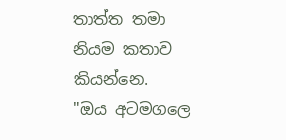තාත්ත තමා නියම කතාව කියන්නෙ.
"ඔය අටමගලෙ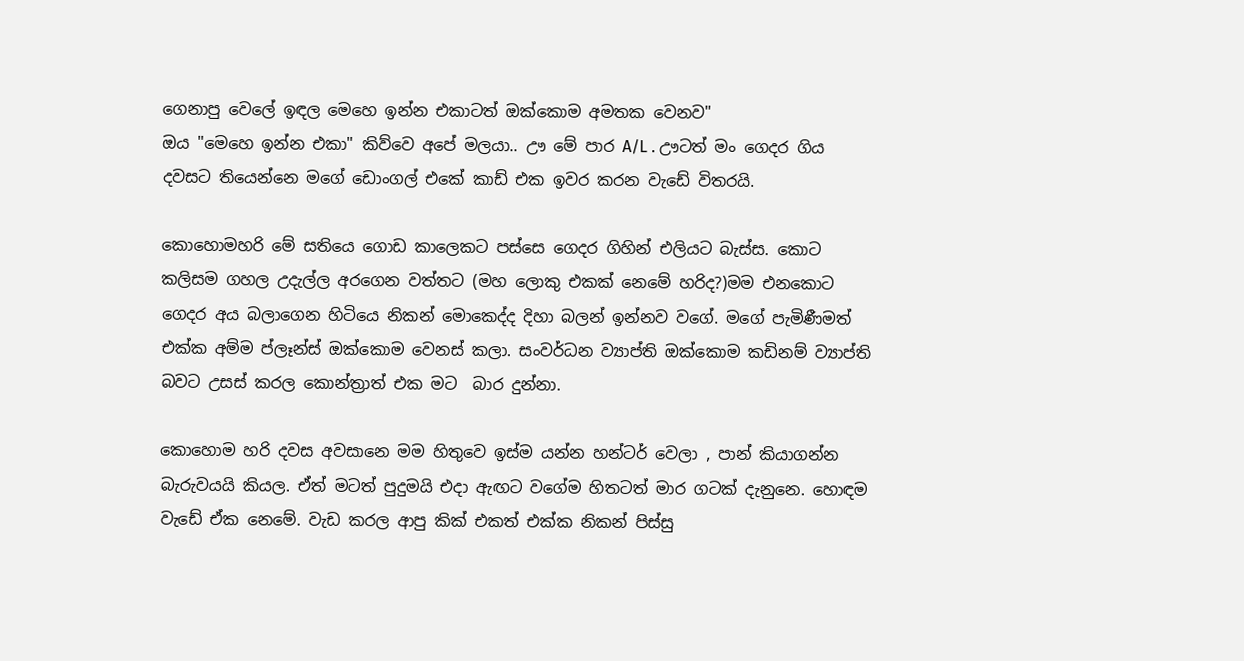ගෙනාපු වෙලේ ඉඳල මෙහෙ ඉන්න එකාටත් ඔක්කොම අමතක වෙනව"
ඔය "මෙහෙ ඉන්න එකා" කිව්වෙ අපේ මලයා.. ඌ මේ පාර A/L . ඌටත් මං ගෙදර ගිය දවසට තියෙන්නෙ මගේ ඩොංගල් එකේ කාඩ් එක ඉවර කරන වැඩේ විතරයි.

කොහොමහරි මේ සතියෙ ගොඩ කාලෙකට පස්සෙ ගෙදර ගිහින් එලියට බැස්ස. කොට කලිසම ගහල උදැල්ල අරගෙන වත්තට (මහ ලොකු එකක් නෙමේ හරිද?)මම එනකොට ගෙදර අය බලාගෙන හිටියෙ නිකන් මොකෙද්ද දිහා බලන් ඉන්නව වගේ. මගේ පැමිණීමත් එක්ක අම්ම ප්ලෑන්ස් ඔක්කොම වෙනස් කලා. සංවර්ධන ව්‍යාප්ති ඔක්කොම කඩිනම් ව්‍යාප්ති බවට උසස් කරල කොන්ත්‍රාත් එක මට  බාර දුන්නා.

කොහොම හරි දවස අවසානෙ මම හිතුවෙ ඉස්ම යන්න හන්ටර් වෙලා , පාන් කියාගන්න බැරුවයයි කියල. ඒත් මටත් පුදුමයි එදා ඇඟට වගේම හිතටත් මාර ගටක් දැනුනෙ. හොඳම වැඩේ ඒක නෙමේ. වැඩ කරල ආපු කික් එකත් එක්ක නිකන් පිස්සු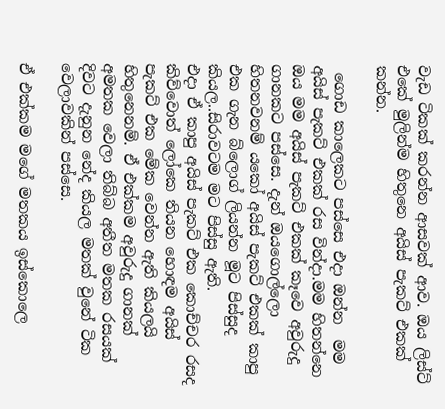වැඩ ටිකක් කරන්න ආසවක් ආව. ඔය ලිස්ට් එකේ මුලින්ම හිතුනෙ අයිස් පැකට් එකක් කන්න.

 ගොඩ කාලෙකට පස්සෙ එදා ඔන්න  මම අයිස් පැකට් එකක් රස වින්දා.මම හිතන්නෙ ඔය මම අයිස් පැකට් එකක් කෑවෙ අවුරුදු ගානකට පස්සෙ. දැන් ඔයගොල්ලො හිතනවනම් යකෝ අයිස් පැකට් එකක් කාපු එක ගැන බ්ලොග් ලියන්න මූට පිස්සුද කියල..සිරාවටම මට පිස්සු ඇති.
එදා ඒ කාපු අයිස් පැකට් එක කොච්චර රසද කිව්වොත් ලෝකෙ තියන හොඳම අයිස් පැකට් එක මේක වෙන්න ඇති කියලයි හිතුනෙනම්. ඒ එක්කම අවුරුදු ගානක් අමතක වෙලා තිබ්බ අතීත මතක රසයක් දිවට දැනුන නේද කියල මතක් වුනේ ටික වෙලාවකින් පස්සෙ.

ඒ එක්කම මගේ මතකය ඉස්කොලෙ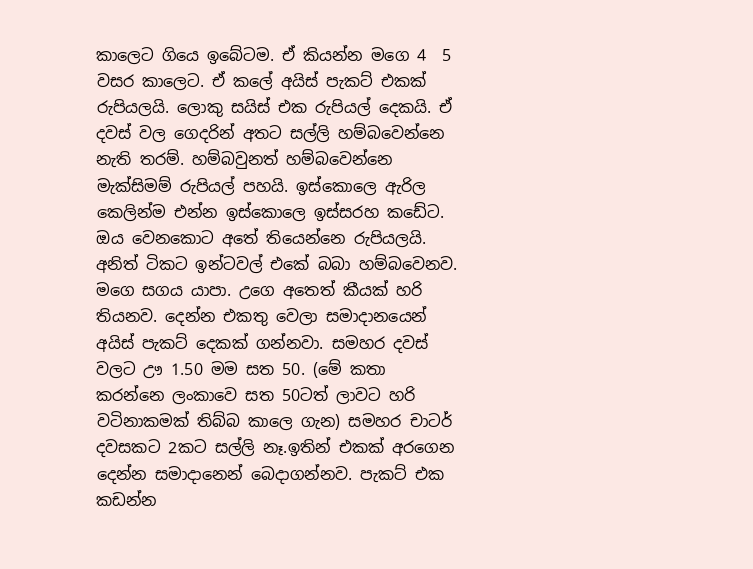කාලෙට ගියෙ ඉබේටම. ඒ කියන්න මගෙ 4  5 වසර කාලෙට. ඒ කලේ අයිස් පැකට් එකක් රුපියලයි. ලොකු සයිස් එක රුපියල් දෙකයි. ඒ දවස් වල ගෙදරින් අතට සල්ලි හම්බවෙන්නෙ නැති තරම්. හම්බවුනත් හම්බවෙන්නෙ මැක්සිමම් රුපියල් පහයි. ඉස්කොලෙ ඇරිල කෙලින්ම එන්න ඉස්කොලෙ ඉස්සරහ කඩේට. ඔය වෙනකොට අතේ තියෙන්නෙ රුපියලයි. අනිත් ටිකට ඉන්ටවල් එකේ බබා හම්බවෙනව. මගෙ සගය යාපා. උගෙ අතෙත් කීයක් හරි තියනව. දෙන්න එකතු වෙලා සමාදානයෙන් අයිස් පැකට් දෙකක් ගන්නවා. සමහර දවස් වලට ඌ 1.50 මම සත 50. (මේ කතා කරන්නෙ ලංකාවෙ සත 50ටත් ලාවට හරි වටිනාකමක් තිබ්බ කාලෙ ගැන) සමහර චාටර් දවසකට 2කට සල්ලි නෑ.ඉතින් එකක් අරගෙන දෙන්න සමාදානෙන් බෙදාගන්නව. පැකට් එක කඩන්න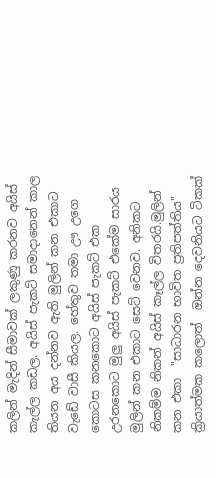කලින් මැදින් සීමාවක් ලකුණු කරනව අයිස් කැල්ල කඩල. අයිස් පැකට් සමාදානෙන් කාල තියන අය දන්නව ඇති මුලින් කන එකාට වැඩේ වාසී කියල. හේතුව තමා ඌ උගෙ කොටස කනකොට අයිස් පැකට් එක උරනකොට මුලු අයිස් පැකට් එකේම සාරය මුලින් කන එකාට සෙට් වෙනව. අනිකට නිකම්ම නිකන් අයිස් කෑල්ල විතරයි.මුලින් කන එකා  "සාධාරන භාවිත ප්‍රතිපත්තිය" ක්‍රියාත්මක කලොත්  ඔන්න දෙවනියට ටිකක්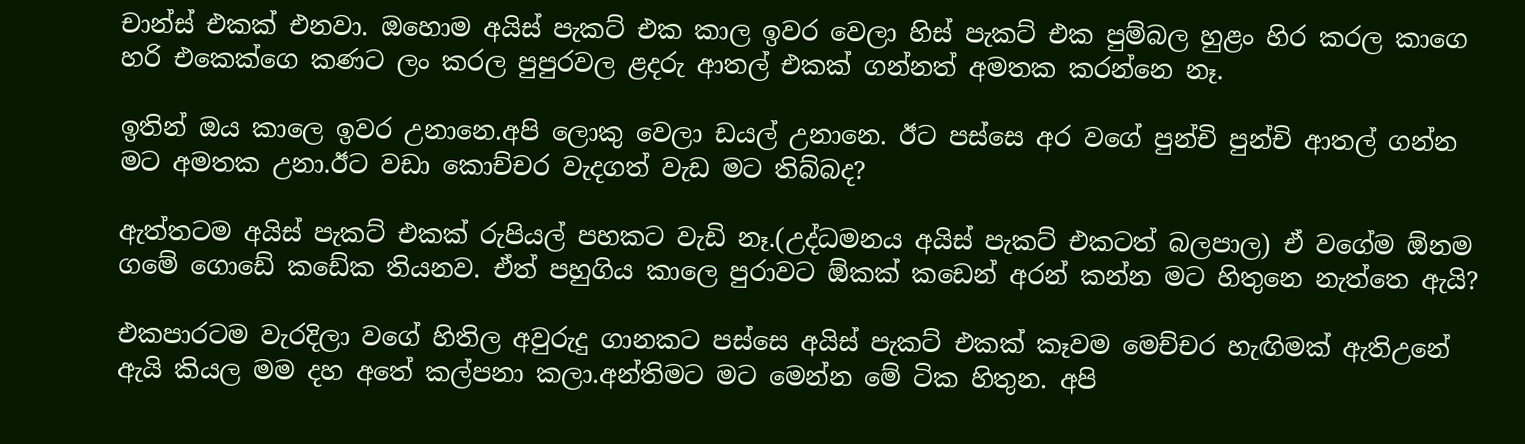චාන්ස් එකක් එනවා. ඔහොම අයිස් පැකට් එක කාල ඉවර වෙලා හිස් පැකට් එක පුම්බල හුළං හිර කරල කාගෙ හරි එකෙක්ගෙ කණට ලං කරල පුපුරවල ළදරු ආතල් එකක් ගන්නත් අමතක කරන්නෙ නෑ.

ඉතින් ඔය කාලෙ ඉවර උනානෙ.අපි ලොකු වෙලා ඩයල් උනානෙ. ඊට පස්සෙ අර වගේ පුන්චි පුන්චි ආතල් ගන්න මට අමතක උනා.ඊට වඩා කොච්චර වැදගත් වැඩ මට තිබ්බද?

ඇත්තටම අයිස් පැකට් එකක් රුපියල් පහකට වැඩි නෑ.(උද්ධමනය අයිස් පැකට් එකටත් බලපාල) ඒ වගේම ඕනම ගමේ ගොඩේ කඩේක තියනව. ඒත් පහුගිය කාලෙ පුරාවට ඕකක් කඩෙන් අරන් කන්න මට හිතුනෙ නැත්තෙ ඇයි?

එකපාරටම වැරදිලා වගේ හිතිල අවුරුදු ගානකට පස්සෙ අයිස් පැකට් එකක් කෑවම මෙච්චර හැඟිමක් ඇතිඋනේ ඇයි කියල මම දහ අතේ කල්පනා කලා.අන්තිමට මට මෙන්න මේ ටික හිතුන. අපි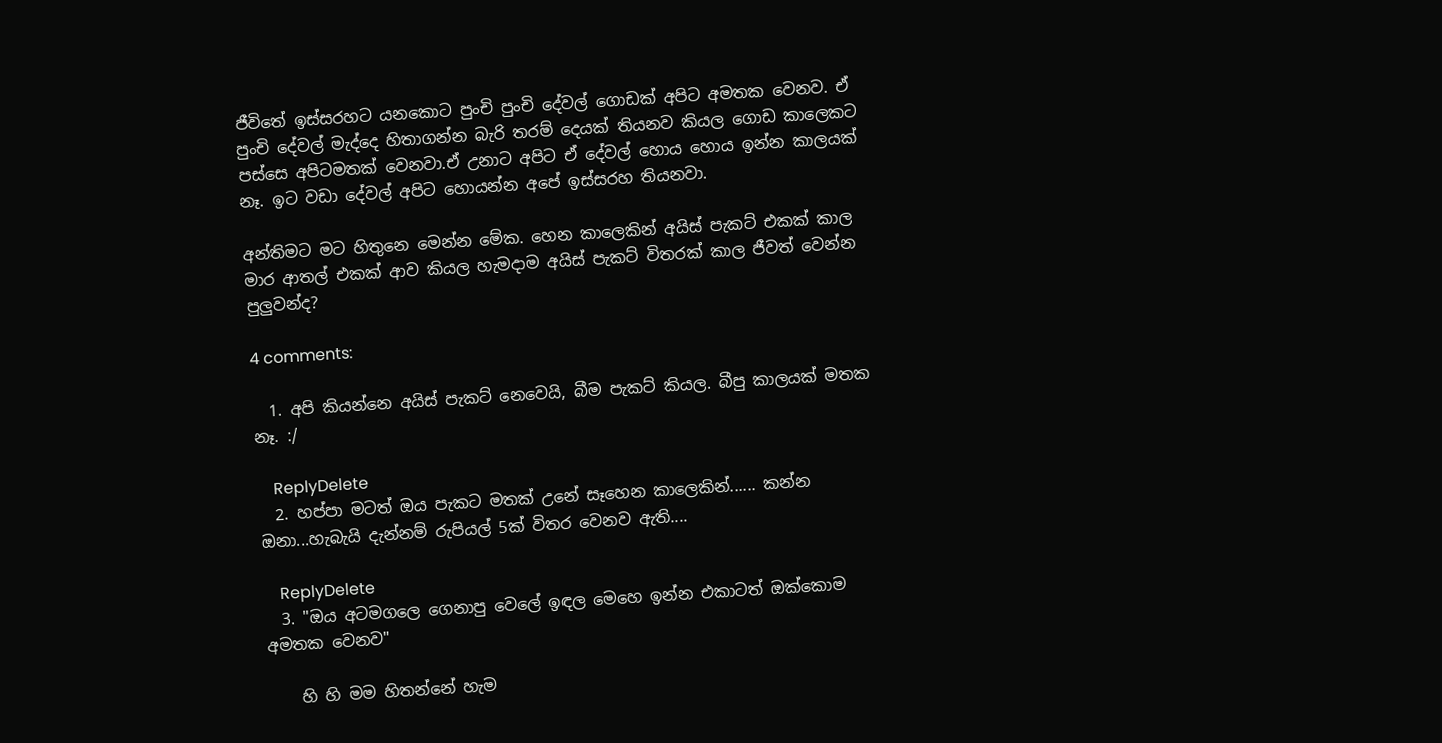ජීවිතේ ඉස්සරහට යනකොට පුංචි පුංචි දේවල් ගොඩක් අපිට අමතක වෙනව. ඒ පුංචි දේවල් මැද්දෙ හිතාගන්න බැරි තරම් දෙයක් තියනව කියල ගොඩ කාලෙකට පස්සෙ අපිටමතක් වෙනවා.ඒ උනාට අපිට ඒ දේවල් හොය හොය ඉන්න කාලයක් නෑ. ඉට වඩා දේවල් අපිට හොයන්න අපේ ඉස්සරහ තියනවා.

අන්තිමට මට හිතුනෙ මෙන්න මේක. හෙන කාලෙකින් අයිස් පැකට් එකක් කාල මාර ආතල් එකක් ආව කියල හැමදාම අයිස් පැකට් විතරක් කාල ජීවත් වෙන්න පුලුවන්ද?

4 comments:

  1. අපි කියන්නෙ අයිස් පැකට් නෙවෙයි, බීම පැකට් කියල. බීපු කාලයක් මතක නෑ. :/

    ReplyDelete
  2. හප්පා මටත් ඔය පැකට මතක් උනේ සෑහෙන කාලෙකින්...... කන්න ඔනා...හැබැයි දැන්නම් රුපියල් 5ක් විතර වෙනව ඇති....

    ReplyDelete
  3. "ඔය අටමගලෙ ගෙනාපු වෙලේ ඉඳල මෙහෙ ඉන්න එකාටත් ඔක්කොම අමතක වෙනව"

    හි හි මම හිතන්නේ හැම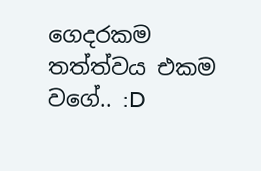ගෙදරකම තත්ත්වය එකම වගේ.. :D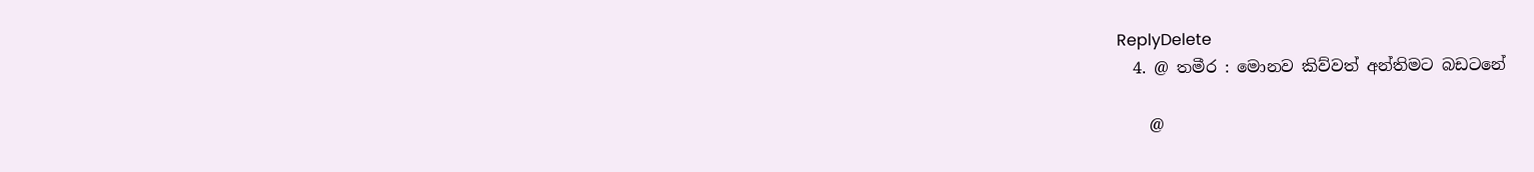ReplyDelete
  4. @ තමීර : මොනව කිව්වත් අන්තිමට බඩටනේ

    @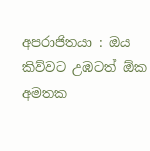අපරාජිතයා : ඔය කිව්වට උඹටත් ඕක අමතක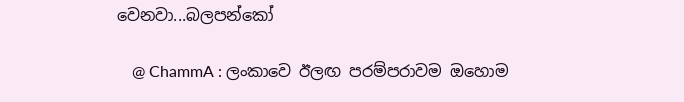වෙනවා...බලපන්කෝ

    @ ChammA : ලංකාවෙ ඊලඟ පරම්පරාවම ඔහොම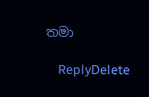තමා

    ReplyDelete